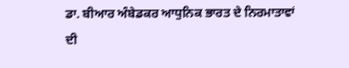ਡਾ. ਬੀਆਰ ਅੰਬੇਡਕਰ ਆਧੁਨਿਕ ਭਾਰਤ ਦੇ ਨਿਰਮਾਤਾਵਾਂ ਦੀ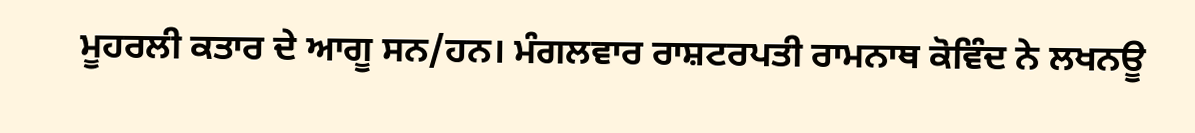ਮੂਹਰਲੀ ਕਤਾਰ ਦੇ ਆਗੂ ਸਨ/ਹਨ। ਮੰਗਲਵਾਰ ਰਾਸ਼ਟਰਪਤੀ ਰਾਮਨਾਥ ਕੋਵਿੰਦ ਨੇ ਲਖਨਊ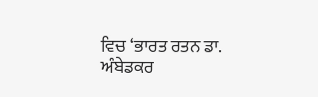ਵਿਚ ‘ਭਾਰਤ ਰਤਨ ਡਾ. ਅੰਬੇਡਕਰ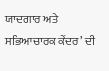ਯਾਦਗਾਰ ਅਤੇ ਸਭਿਆਚਾਰਕ ਕੇਂਦਰ’ ਦੀ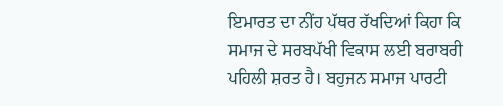ਇਮਾਰਤ ਦਾ ਨੀਂਹ ਪੱਥਰ ਰੱਖਦਿਆਂ ਕਿਹਾ ਕਿ ਸਮਾਜ ਦੇ ਸਰਬਪੱਖੀ ਵਿਕਾਸ ਲਈ ਬਰਾਬਰੀ ਪਹਿਲੀ ਸ਼ਰਤ ਹੈ। ਬਹੁਜਨ ਸਮਾਜ ਪਾਰਟੀ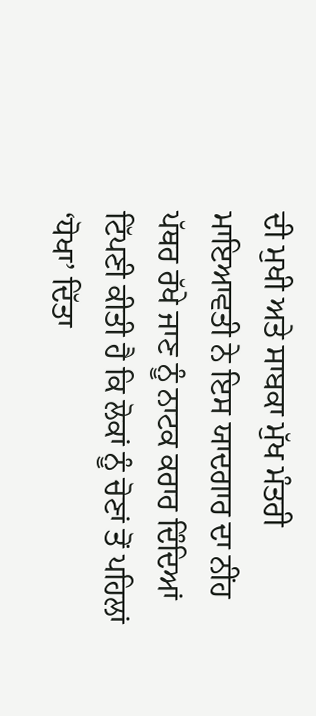ਦੀ ਮੁਖੀ ਅਤੇ ਸਾਬਕਾ ਮੁੱਖ ਮੰਤਰੀ ਮਾਇਆਵਤੀ ਨੇ ਇਸ ਯਾਦਗਾਰ ਦਾ ਨੀਂਹ ਪੱਥਰ ਰੱਖੇ ਜਾਣ ਨੂੰ ਨਾਟਕ ਕਰਾਰ ਦਿੰਦਿਆਂ ਟਿੱਪਣੀ ਕੀਤੀ ਹੈ ਕਿ ਲੋਕਾਂ ਨੂੰ ਚੋਣਾਂ ਤੋਂ ਪਹਿਲਾਂ ‘ਧੋਖਾ’ ਦਿੱਤਾ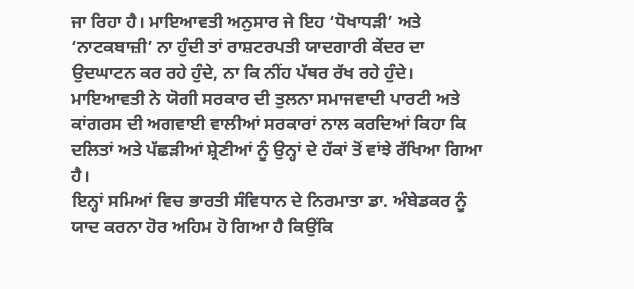ਜਾ ਰਿਹਾ ਹੈ। ਮਾਇਆਵਤੀ ਅਨੁਸਾਰ ਜੇ ਇਹ ‘ਧੋਖਾਧੜੀ’ ਅਤੇ ‘ਨਾਟਕਬਾਜ਼ੀ’ ਨਾ ਹੁੰਦੀ ਤਾਂ ਰਾਸ਼ਟਰਪਤੀ ਯਾਦਗਾਰੀ ਕੇਂਦਰ ਦਾ ਉਦਘਾਟਨ ਕਰ ਰਹੇ ਹੁੰਦੇ, ਨਾ ਕਿ ਨੀਂਹ ਪੱਥਰ ਰੱਖ ਰਹੇ ਹੁੰਦੇ। ਮਾਇਆਵਤੀ ਨੇ ਯੋਗੀ ਸਰਕਾਰ ਦੀ ਤੁਲਨਾ ਸਮਾਜਵਾਦੀ ਪਾਰਟੀ ਅਤੇ ਕਾਂਗਰਸ ਦੀ ਅਗਵਾਈ ਵਾਲੀਆਂ ਸਰਕਾਰਾਂ ਨਾਲ ਕਰਦਿਆਂ ਕਿਹਾ ਕਿ ਦਲਿਤਾਂ ਅਤੇ ਪੱਛੜੀਆਂ ਸ਼੍ਰੇਣੀਆਂ ਨੂੰ ਉਨ੍ਹਾਂ ਦੇ ਹੱਕਾਂ ਤੋਂ ਵਾਂਝੇ ਰੱਖਿਆ ਗਿਆ ਹੈ।
ਇਨ੍ਹਾਂ ਸਮਿਆਂ ਵਿਚ ਭਾਰਤੀ ਸੰਵਿਧਾਨ ਦੇ ਨਿਰਮਾਤਾ ਡਾ. ਅੰਬੇਡਕਰ ਨੂੰ ਯਾਦ ਕਰਨਾ ਹੋਰ ਅਹਿਮ ਹੋ ਗਿਆ ਹੈ ਕਿਉਂਕਿ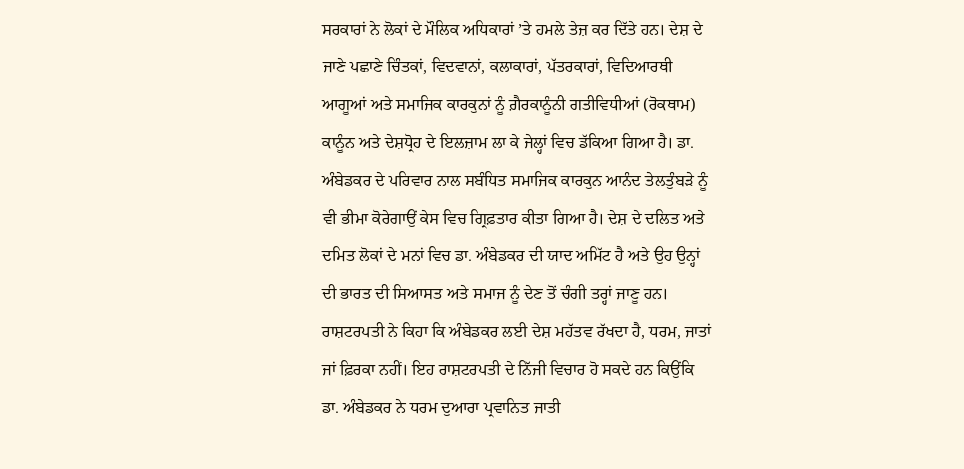ਸਰਕਾਰਾਂ ਨੇ ਲੋਕਾਂ ਦੇ ਮੌਲਿਕ ਅਧਿਕਾਰਾਂ ’ਤੇ ਹਮਲੇ ਤੇਜ਼ ਕਰ ਦਿੱਤੇ ਹਨ। ਦੇਸ਼ ਦੇ ਜਾਣੇ ਪਛਾਣੇ ਚਿੰਤਕਾਂ, ਵਿਦਵਾਨਾਂ, ਕਲਾਕਾਰਾਂ, ਪੱਤਰਕਾਰਾਂ, ਵਿਦਿਆਰਥੀ ਆਗੂਆਂ ਅਤੇ ਸਮਾਜਿਕ ਕਾਰਕੁਨਾਂ ਨੂੰ ਗ਼ੈਰਕਾਨੂੰਨੀ ਗਤੀਵਿਧੀਆਂ (ਰੋਕਥਾਮ) ਕਾਨੂੰਨ ਅਤੇ ਦੇਸ਼ਧ੍ਰੋਹ ਦੇ ਇਲਜ਼ਾਮ ਲਾ ਕੇ ਜੇਲ੍ਹਾਂ ਵਿਚ ਡੱਕਿਆ ਗਿਆ ਹੈ। ਡਾ. ਅੰਬੇਡਕਰ ਦੇ ਪਰਿਵਾਰ ਨਾਲ ਸਬੰਧਿਤ ਸਮਾਜਿਕ ਕਾਰਕੁਨ ਆਨੰਦ ਤੇਲਤੁੰਬੜੇ ਨੂੰ ਵੀ ਭੀਮਾ ਕੋਰੇਗਾਉਂ ਕੇਸ ਵਿਚ ਗ੍ਰਿਫ਼ਤਾਰ ਕੀਤਾ ਗਿਆ ਹੈ। ਦੇਸ਼ ਦੇ ਦਲਿਤ ਅਤੇ ਦਮਿਤ ਲੋਕਾਂ ਦੇ ਮਨਾਂ ਵਿਚ ਡਾ. ਅੰਬੇਡਕਰ ਦੀ ਯਾਦ ਅਮਿੱਟ ਹੈ ਅਤੇ ਉਹ ਉਨ੍ਹਾਂ ਦੀ ਭਾਰਤ ਦੀ ਸਿਆਸਤ ਅਤੇ ਸਮਾਜ ਨੂੰ ਦੇਣ ਤੋਂ ਚੰਗੀ ਤਰ੍ਹਾਂ ਜਾਣੂ ਹਨ। ਰਾਸ਼ਟਰਪਤੀ ਨੇ ਕਿਹਾ ਕਿ ਅੰਬੇਡਕਰ ਲਈ ਦੇਸ਼ ਮਹੱਤਵ ਰੱਖਦਾ ਹੈ, ਧਰਮ, ਜਾਤਾਂ ਜਾਂ ਫ਼ਿਰਕਾ ਨਹੀਂ। ਇਹ ਰਾਸ਼ਟਰਪਤੀ ਦੇ ਨਿੱਜੀ ਵਿਚਾਰ ਹੋ ਸਕਦੇ ਹਨ ਕਿਉਂਕਿ ਡਾ. ਅੰਬੇਡਕਰ ਨੇ ਧਰਮ ਦੁਆਰਾ ਪ੍ਰਵਾਨਿਤ ਜਾਤੀ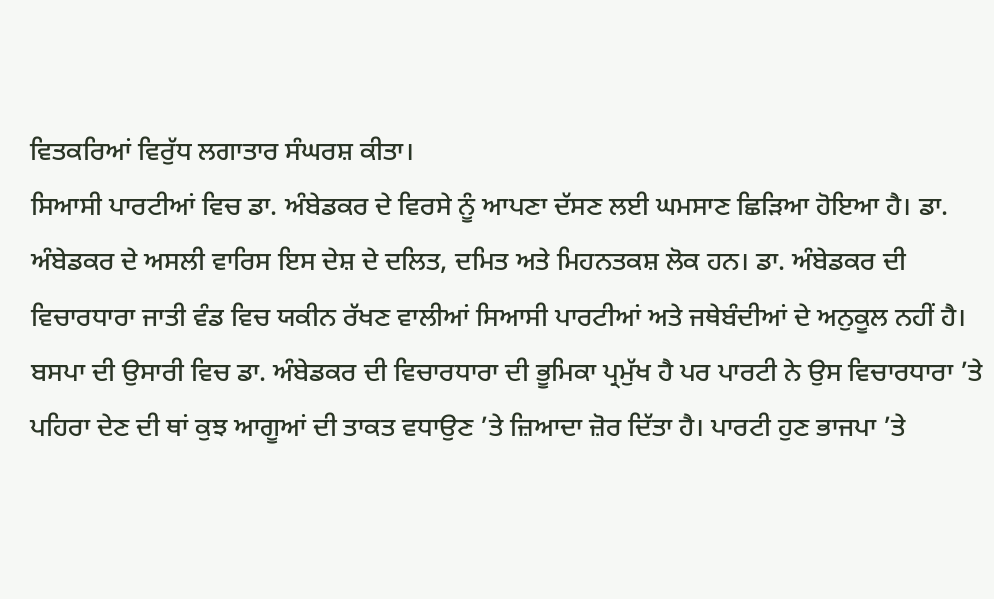ਵਿਤਕਰਿਆਂ ਵਿਰੁੱਧ ਲਗਾਤਾਰ ਸੰਘਰਸ਼ ਕੀਤਾ।
ਸਿਆਸੀ ਪਾਰਟੀਆਂ ਵਿਚ ਡਾ. ਅੰਬੇਡਕਰ ਦੇ ਵਿਰਸੇ ਨੂੰ ਆਪਣਾ ਦੱਸਣ ਲਈ ਘਮਸਾਣ ਛਿੜਿਆ ਹੋਇਆ ਹੈ। ਡਾ. ਅੰਬੇਡਕਰ ਦੇ ਅਸਲੀ ਵਾਰਿਸ ਇਸ ਦੇਸ਼ ਦੇ ਦਲਿਤ, ਦਮਿਤ ਅਤੇ ਮਿਹਨਤਕਸ਼ ਲੋਕ ਹਨ। ਡਾ. ਅੰਬੇਡਕਰ ਦੀ ਵਿਚਾਰਧਾਰਾ ਜਾਤੀ ਵੰਡ ਵਿਚ ਯਕੀਨ ਰੱਖਣ ਵਾਲੀਆਂ ਸਿਆਸੀ ਪਾਰਟੀਆਂ ਅਤੇ ਜਥੇਬੰਦੀਆਂ ਦੇ ਅਨੁਕੂਲ ਨਹੀਂ ਹੈ। ਬਸਪਾ ਦੀ ਉਸਾਰੀ ਵਿਚ ਡਾ. ਅੰਬੇਡਕਰ ਦੀ ਵਿਚਾਰਧਾਰਾ ਦੀ ਭੂਮਿਕਾ ਪ੍ਰਮੁੱਖ ਹੈ ਪਰ ਪਾਰਟੀ ਨੇ ਉਸ ਵਿਚਾਰਧਾਰਾ ’ਤੇ ਪਹਿਰਾ ਦੇਣ ਦੀ ਥਾਂ ਕੁਝ ਆਗੂਆਂ ਦੀ ਤਾਕਤ ਵਧਾਉਣ ’ਤੇ ਜ਼ਿਆਦਾ ਜ਼ੋਰ ਦਿੱਤਾ ਹੈ। ਪਾਰਟੀ ਹੁਣ ਭਾਜਪਾ ’ਤੇ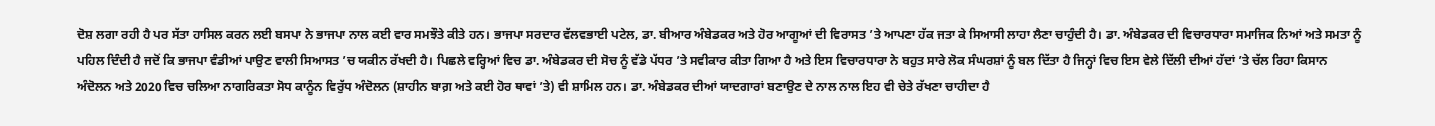ਦੋਸ਼ ਲਗਾ ਰਹੀ ਹੈ ਪਰ ਸੱਤਾ ਹਾਸਿਲ ਕਰਨ ਲਈ ਬਸਪਾ ਨੇ ਭਾਜਪਾ ਨਾਲ ਕਈ ਵਾਰ ਸਮਝੌਤੇ ਕੀਤੇ ਹਨ। ਭਾਜਪਾ ਸਰਦਾਰ ਵੱਲਵਭਾਈ ਪਟੇਲ, ਡਾ. ਬੀਆਰ ਅੰਬੇਡਕਰ ਅਤੇ ਹੋਰ ਆਗੂਆਂ ਦੀ ਵਿਰਾਸਤ ’ਤੇ ਆਪਣਾ ਹੱਕ ਜਤਾ ਕੇ ਸਿਆਸੀ ਲਾਹਾ ਲੈਣਾ ਚਾਹੁੰਦੀ ਹੈ। ਡਾ. ਅੰਬੇਡਕਰ ਦੀ ਵਿਚਾਰਧਾਰਾ ਸਮਾਜਿਕ ਨਿਆਂ ਅਤੇ ਸਮਤਾ ਨੂੰ ਪਹਿਲ ਦਿੰਦੀ ਹੈ ਜਦੋਂ ਕਿ ਭਾਜਪਾ ਵੰਡੀਆਂ ਪਾਉਣ ਵਾਲੀ ਸਿਆਸਤ ’ਚ ਯਕੀਨ ਰੱਖਦੀ ਹੈ। ਪਿਛਲੇ ਵਰ੍ਹਿਆਂ ਵਿਚ ਡਾ. ਅੰਬੇਡਕਰ ਦੀ ਸੋਚ ਨੂੰ ਵੱਡੇ ਪੱਧਰ ’ਤੇ ਸਵੀਕਾਰ ਕੀਤਾ ਗਿਆ ਹੈ ਅਤੇ ਇਸ ਵਿਚਾਰਧਾਰਾ ਨੇ ਬਹੁਤ ਸਾਰੇ ਲੋਕ ਸੰਘਰਸ਼ਾਂ ਨੂੰ ਬਲ ਦਿੱਤਾ ਹੈ ਜਿਨ੍ਹਾਂ ਵਿਚ ਇਸ ਵੇਲੇ ਦਿੱਲੀ ਦੀਆਂ ਹੱਦਾਂ ’ਤੇ ਚੱਲ ਰਿਹਾ ਕਿਸਾਨ ਅੰਦੋਲਨ ਅਤੇ 2020 ਵਿਚ ਚਲਿਆ ਨਾਗਰਿਕਤਾ ਸੋਧ ਕਾਨੂੰਨ ਵਿਰੁੱਧ ਅੰਦੋਲਨ (ਸ਼ਾਹੀਨ ਬਾਗ਼ ਅਤੇ ਕਈ ਹੋਰ ਥਾਵਾਂ ’ਤੇ) ਵੀ ਸ਼ਾਮਿਲ ਹਨ। ਡਾ. ਅੰਬੇਡਕਰ ਦੀਆਂ ਯਾਦਗਾਰਾਂ ਬਣਾਉਣ ਦੇ ਨਾਲ ਨਾਲ ਇਹ ਵੀ ਚੇਤੇ ਰੱਖਣਾ ਚਾਹੀਦਾ ਹੈ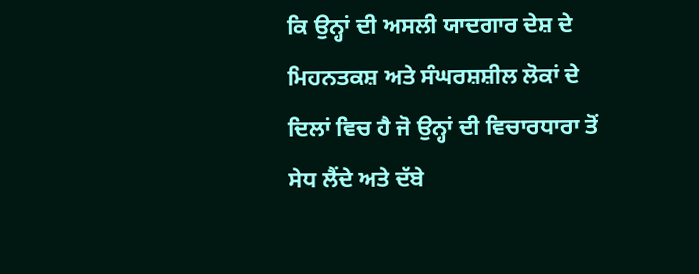ਕਿ ਉਨ੍ਹਾਂ ਦੀ ਅਸਲੀ ਯਾਦਗਾਰ ਦੇਸ਼ ਦੇ ਮਿਹਨਤਕਸ਼ ਅਤੇ ਸੰਘਰਸ਼ਸ਼ੀਲ ਲੋਕਾਂ ਦੇ ਦਿਲਾਂ ਵਿਚ ਹੈ ਜੋ ਉਨ੍ਹਾਂ ਦੀ ਵਿਚਾਰਧਾਰਾ ਤੋਂ ਸੇਧ ਲੈਂਦੇ ਅਤੇ ਦੱਬੇ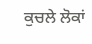ਕੁਚਲੇ ਲੋਕਾਂ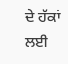ਦੇ ਹੱਕਾਂ ਲਈ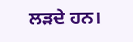ਲੜਦੇ ਹਨ।